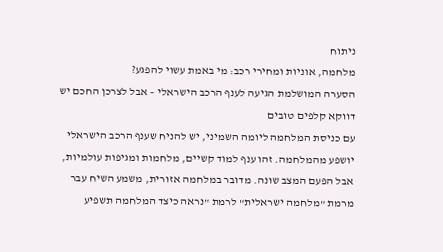ניתוח
מלחמה, אוניות ומחירי רכב: מי באמת עשוי להפגע?
הסערה המושלמת הגיעה לענף הרכב הישראלי – אבל לצרכן החכם יש דווקא קלפים טובים
עם כניסת המלחמה ליומה השמיני, יש להניח שענף הרכב הישראלי יושפע מהמלחמה. זהו ענף למוד קשיים, מלחמות ומגיפות עולמיות, אבל הפעם המצב שונה. מדובר במלחמה אזורית, משמע השיח עבר מרמת "מלחמה ישראלית" לרמת "נראה כיצד המלחמה תשפיע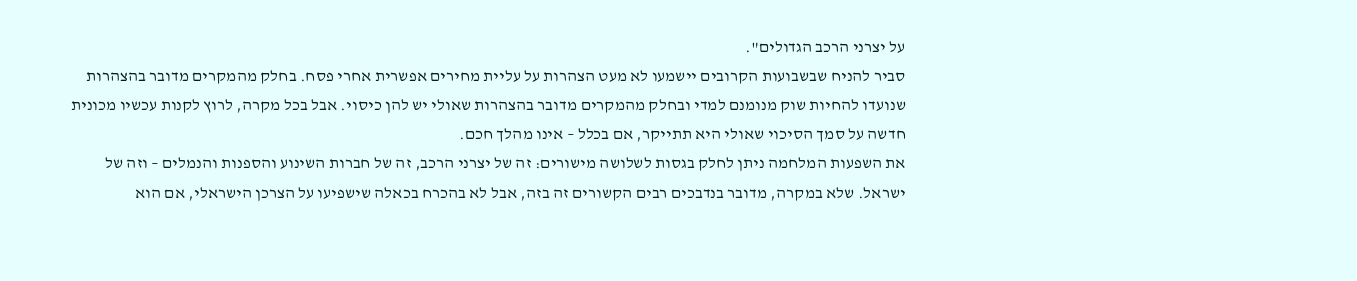על יצרני הרכב הגדולים".
סביר להניח שבשבועות הקרובים יישמעו לא מעט הצהרות על עליית מחירים אפשרית אחרי פסח. בחלק מהמקרים מדובר בהצהרות שנועדו להחיות שוק מנומנם למדי ובחלק מהמקרים מדובר בהצהרות שאולי יש להן כיסוי. אבל בכל מקרה, לרוץ לקנות עכשיו מכונית חדשה על סמך הסיכוי שאולי היא תתייקר, אם בכלל – אינו מהלך חכם.
את השפעות המלחמה ניתן לחלק בגסות לשלושה מישורים: זה של יצרני הרכב, זה של חברות השינוע והספנות והנמלים – וזה של ישראל. שלא במקרה, מדובר בנדבכים רבים הקשורים זה בזה, אבל לא בהכרח בכאלה שישפיעו על הצרכן הישראלי, אם הוא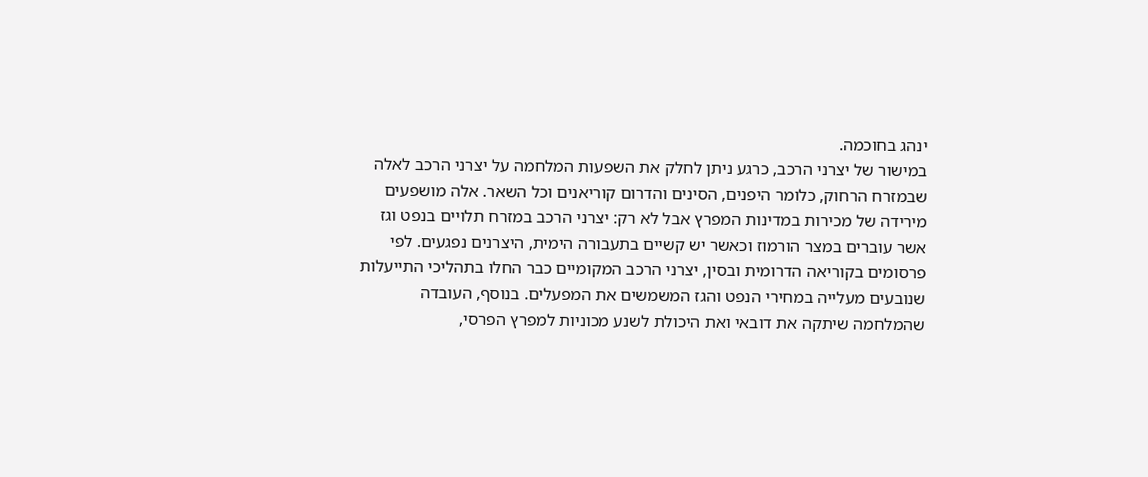ינהג בחוכמה.
במישור של יצרני הרכב, כרגע ניתן לחלק את השפעות המלחמה על יצרני הרכב לאלה שבמזרח הרחוק, כלומר היפנים, הסינים והדרום קוריאנים וכל השאר. אלה מושפעים מירידה של מכירות במדינות המפרץ אבל לא רק: יצרני הרכב במזרח תלויים בנפט וגז אשר עוברים במצר הורמוז וכאשר יש קשיים בתעבורה הימית, היצרנים נפגעים. לפי פרסומים בקוריאה הדרומית ובסין, יצרני הרכב המקומיים כבר החלו בתהליכי התייעלות שנובעים מעלייה במחירי הנפט והגז המשמשים את המפעלים. בנוסף, העובדה שהמלחמה שיתקה את דובאי ואת היכולת לשנע מכוניות למפרץ הפרסי,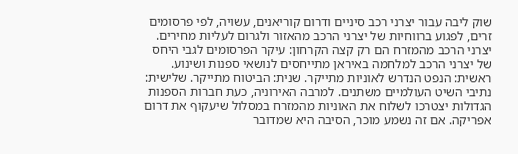שוק ליבה עבור יצרני רכב סיניים ודרום קוריאנים, עשויה, לפי פרסומים זרים, לפגוע ברווחיות של יצרני הרכב מהאזור ולגרום לעליות מחירים.
יצרני הרכב מהמזרח הם רק קצה הקרחון: עיקר הפרסומים לגבי היחס של יצרני הרכב למלחמה באיראן מתייחסים לנושאי ספנות ושינוע. ראשית: הנפט הנדרש לאוניות מתייקר. שנית: הביטוח מתייקר. שלישית: נתיבי השיט העולמיים משתנים. למרבה האירוניה, כעת חברות הספנות הגדולות יצטרכו לשלוח את האוניות מהמזרח במסלול שיעקוף את דרום אפריקה. אם זה נשמע מוכר, הסיבה היא שמדובר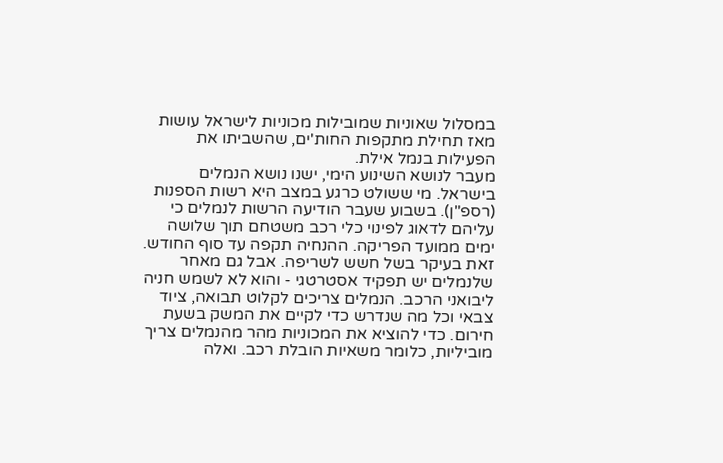במסלול שאוניות שמובילות מכוניות לישראל עושות מאז תחילת מתקפות החות'ים, שהשביתו את הפעילות בנמל אילת.
מעבר לנושא השינוע הימי, ישנו נושא הנמלים בישראל. מי ששולט כרגע במצב היא רשות הספנות (רספ"ן). בשבוע שעבר הודיעה הרשות לנמלים כי עליהם לדאוג לפינוי כלי רכב משטחם תוך שלושה ימים ממועד הפריקה. ההנחיה תקפה עד סוף החודש. זאת בעיקר בשל חשש לשריפה. אבל גם מאחר שלנמלים יש תפקיד אסטרטגי - והוא לא לשמש חניה ליבואני הרכב. הנמלים צריכים לקלוט תבואה, ציוד צבאי וכל מה שנדרש כדי לקיים את המשק בשעת חירום. כדי להוציא את המכוניות מהר מהנמלים צריך מוביליות, כלומר משאיות הובלת רכב. ואלה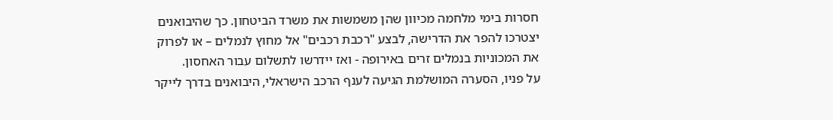חסרות בימי מלחמה מכיוון שהן משמשות את משרד הביטחון. כך שהיבואנים יצטרכו להפר את הדרישה, לבצע "רכבת רכבים" אל מחוץ לנמלים – או לפרוק את המכוניות בנמלים זרים באירופה - ואז יידרשו לתשלום עבור האחסון.
על פניו, הסערה המושלמת הגיעה לענף הרכב הישראלי, היבואנים בדרך לייקר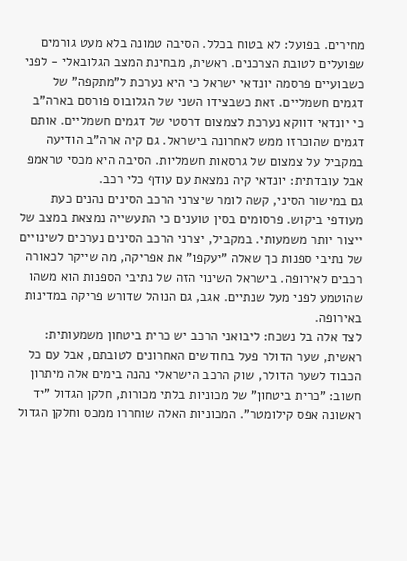מחירים. בפועל: לא בטוח בכלל. הסיבה טמונה בלא מעט גורמים שפועלים לטובת הצרכנים. ראשית, מבחינת המצב הגלובאלי - לפני כשבועיים פרסמה יונדאי ישראל כי היא נערכת ל"מתקפה" של דגמים חשמליים. זאת כשבצידו השני של הגלובוס פורסם בארה"ב כי יונדאי דווקא נערכת לצמצום דרסטי של דגמים חשמליים. אותם דגמים שהוכרזו ממש לאחרונה בישראל. גם קיה ארה"ב הודיעה במקביל על צמצום של גרסאות חשמליות. הסיבה היא מכסי טראמפ אבל עובדתית: יונדאי קיה נמצאת עם עודף כלי רכב.
גם במישור הסיני, קשה לומר שיצרני הרכב הסינים נהנים כעת מעודפי ביקוש. פרסומים בסין טוענים כי התעשייה נמצאת במצב של ייצור יותר משמעותי. במקביל, יצרני הרכב הסינים נערכים לשינויים של נתיבי ספנות כך שאלה "יעקפו" את אפריקה, מה שייקר לכאורה רכבים לאירופה. בישראל השינוי הזה של נתיבי הספנות הוא משהו שהוטמע לפני מעל שנתיים. אגב, גם הנוהל שדורש פריקה במדינות באירופה.
לצד אלה בל נשכח: ליבואני הרכב יש כרית ביטחון משמעותית: ראשית, שער הדולר פעל בחודשים האחרונים לטובתם, אבל עם כל הכבוד לשער הדולר, שוק הרכב הישראלי נהנה בימים אלה מיתרון חשוב: "כרית ביטחון" של מכוניות בלתי מכורות, חלקן הגדול "יד ראשונה אפס קילומטר". המכוניות האלה שוחררו ממכס וחלקן הגדול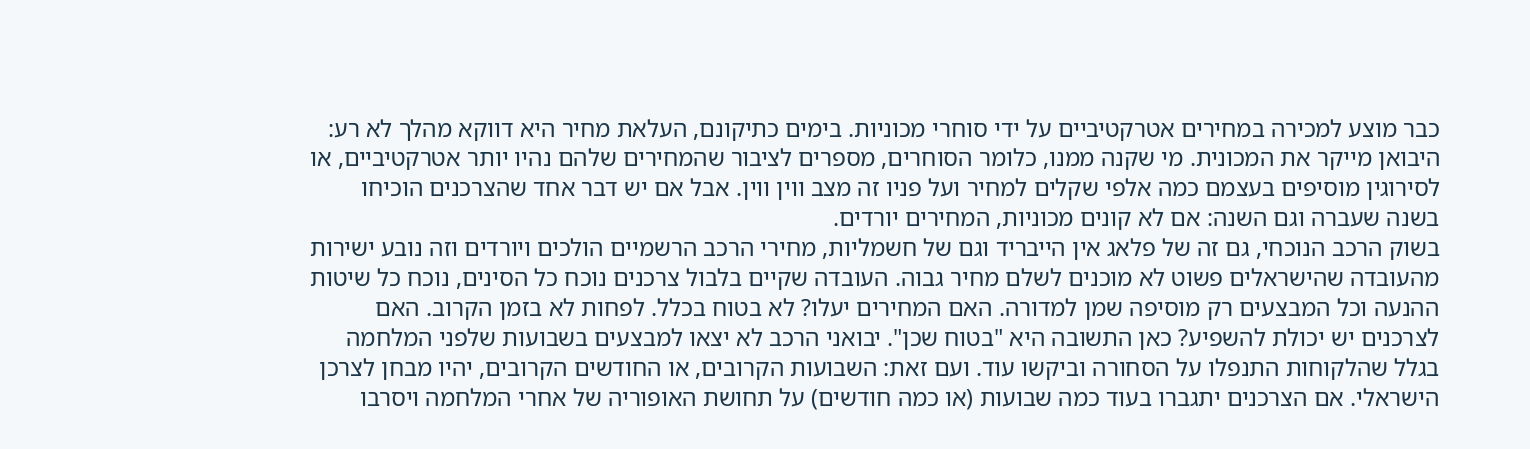כבר מוצע למכירה במחירים אטרקטיביים על ידי סוחרי מכוניות. בימים כתיקונם, העלאת מחיר היא דווקא מהלך לא רע: היבואן מייקר את המכונית. מי שקנה ממנו, כלומר הסוחרים, מספרים לציבור שהמחירים שלהם נהיו יותר אטרקטיביים, או לסירוגין מוסיפים בעצמם כמה אלפי שקלים למחיר ועל פניו זה מצב ווין ווין. אבל אם יש דבר אחד שהצרכנים הוכיחו בשנה שעברה וגם השנה: אם לא קונים מכוניות, המחירים יורדים.
בשוק הרכב הנוכחי, גם זה של פלאג אין הייבריד וגם של חשמליות, מחירי הרכב הרשמיים הולכים ויורדים וזה נובע ישירות מהעובדה שהישראלים פשוט לא מוכנים לשלם מחיר גבוה. העובדה שקיים בלבול צרכנים נוכח כל הסינים, נוכח כל שיטות ההנעה וכל המבצעים רק מוסיפה שמן למדורה. האם המחירים יעלו? לא בטוח בכלל. לפחות לא בזמן הקרוב. האם לצרכנים יש יכולת להשפיע? כאן התשובה היא "בטוח שכן". יבואני הרכב לא יצאו למבצעים בשבועות שלפני המלחמה בגלל שהלקוחות התנפלו על הסחורה וביקשו עוד. ועם זאת: השבועות הקרובים, או החודשים הקרובים, יהיו מבחן לצרכן הישראלי. אם הצרכנים יתגברו בעוד כמה שבועות (או כמה חודשים) על תחושת האופוריה של אחרי המלחמה ויסרבו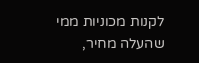לקנות מכוניות ממי שהעלה מחיר,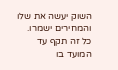השוק יעשה את שלו והמחירים ישמרו. כל זה תקף עד המועד בו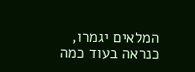המלאים יגמרו, כנראה בעוד כמה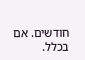חודשים. אם בכלל.